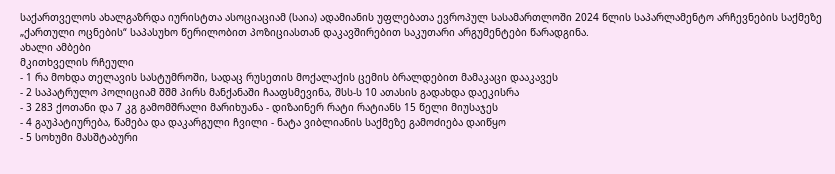საქართველოს ახალგაზრდა იურისტთა ასოციაციამ (საია) ადამიანის უფლებათა ევროპულ სასამართლოში 2024 წლის საპარლამენტო არჩევნების საქმეზე „ქართული ოცნების“ საპასუხო წერილობით პოზიციასთან დაკავშირებით საკუთარი არგუმენტები წარადგინა.
ახალი ამბები
მკითხველის რჩეული
- 1 რა მოხდა თელავის სასტუმროში, სადაც რუსეთის მოქალაქის ცემის ბრალდებით მამაკაცი დააკავეს
- 2 საპატრულო პოლიციამ შშმ პირს მანქანაში ჩააფსმევინა, შსს-ს 10 ათასის გადახდა დაეკისრა
- 3 283 ქოთანი და 7 კგ გამომშრალი მარიხუანა - დიზაინერ რატი რატიანს 15 წელი მიუსაჯეს
- 4 გაუპატიურება, წამება და დაკარგული ჩვილი - ნატა ვიბლიანის საქმეზე გამოძიება დაიწყო
- 5 სოხუმი მასშტაბური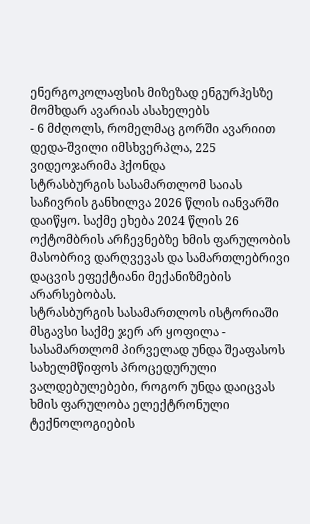ენერგოკოლაფსის მიზეზად ენგურჰესზე მომხდარ ავარიას ასახელებს
- 6 მძღოლს, რომელმაც გორში ავარიით დედა-შვილი იმსხვერპლა, 225 ვიდეოჯარიმა ჰქონდა
სტრასბურგის სასამართლომ საიას საჩივრის განხილვა 2026 წლის იანვარში დაიწყო. საქმე ეხება 2024 წლის 26 ოქტომბრის არჩევნებზე ხმის ფარულობის მასობრივ დარღვევას და სამართლებრივი დაცვის ეფექტიანი მექანიზმების არარსებობას.
სტრასბურგის სასამართლოს ისტორიაში მსგავსი საქმე ჯერ არ ყოფილა - სასამართლომ პირველად უნდა შეაფასოს სახელმწიფოს პროცედურული ვალდებულებები, როგორ უნდა დაიცვას ხმის ფარულობა ელექტრონული ტექნოლოგიების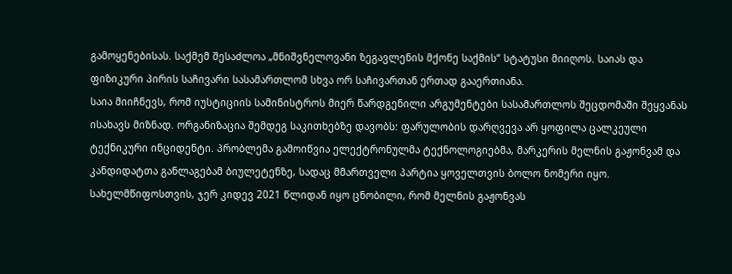გამოყენებისას. საქმემ შესაძლოა „მნიშვნელოვანი ზეგავლენის მქონე საქმის“ სტატუსი მიიღოს. საიას და ფიზიკური პირის საჩივარი სასამართლომ სხვა ორ საჩივართან ერთად გააერთიანა.
საია მიიჩნევს, რომ იუსტიციის სამინისტროს მიერ წარდგენილი არგუმენტები სასამართლოს შეცდომაში შეყვანას ისახავს მიზნად. ორგანიზაცია შემდეგ საკითხებზე დავობს: ფარულობის დარღვევა არ ყოფილა ცალკეული ტექნიკური ინციდენტი. პრობლემა გამოიწვია ელექტრონულმა ტექნოლოგიებმა, მარკერის მელნის გაჟონვამ და კანდიდატთა განლაგებამ ბიულეტენზე, სადაც მმართველი პარტია ყოველთვის ბოლო ნომერი იყო. სახელმწიფოსთვის, ჯერ კიდევ 2021 წლიდან იყო ცნობილი, რომ მელნის გაჟონვას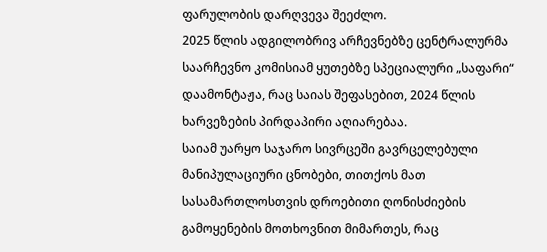ფარულობის დარღვევა შეეძლო.
2025 წლის ადგილობრივ არჩევნებზე ცენტრალურმა საარჩევნო კომისიამ ყუთებზე სპეციალური „საფარი“ დაამონტაჟა, რაც საიას შეფასებით, 2024 წლის ხარვეზების პირდაპირი აღიარებაა.
საიამ უარყო საჯარო სივრცეში გავრცელებული მანიპულაციური ცნობები, თითქოს მათ სასამართლოსთვის დროებითი ღონისძიების გამოყენების მოთხოვნით მიმართეს, რაც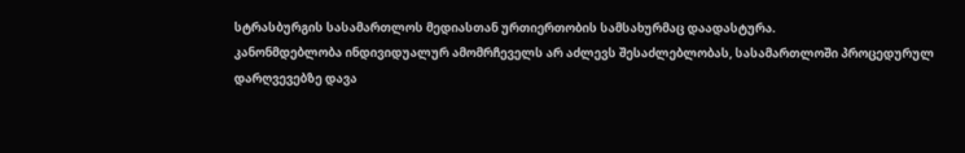სტრასბურგის სასამართლოს მედიასთან ურთიერთობის სამსახურმაც დაადასტურა.
კანონმდებლობა ინდივიდუალურ ამომრჩეველს არ აძლევს შესაძლებლობას, სასამართლოში პროცედურულ დარღვევებზე დავა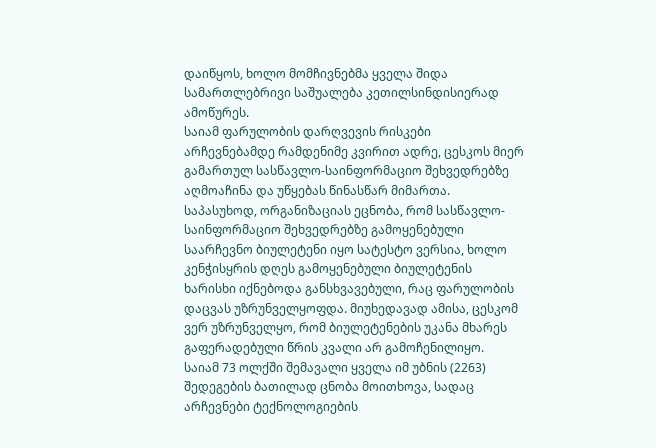დაიწყოს, ხოლო მომჩივნებმა ყველა შიდა სამართლებრივი საშუალება კეთილსინდისიერად ამოწურეს.
საიამ ფარულობის დარღვევის რისკები არჩევნებამდე რამდენიმე კვირით ადრე, ცესკოს მიერ გამართულ სასწავლო-საინფორმაციო შეხვედრებზე აღმოაჩინა და უწყებას წინასწარ მიმართა. საპასუხოდ, ორგანიზაციას ეცნობა, რომ სასწავლო-საინფორმაციო შეხვედრებზე გამოყენებული საარჩევნო ბიულეტენი იყო სატესტო ვერსია, ხოლო კენჭისყრის დღეს გამოყენებული ბიულეტენის ხარისხი იქნებოდა განსხვავებული, რაც ფარულობის დაცვას უზრუნველყოფდა. მიუხედავად ამისა, ცესკომ ვერ უზრუნველყო, რომ ბიულეტენების უკანა მხარეს გაფერადებული წრის კვალი არ გამოჩენილიყო.
საიამ 73 ოლქში შემავალი ყველა იმ უბნის (2263) შედეგების ბათილად ცნობა მოითხოვა, სადაც არჩევნები ტექნოლოგიების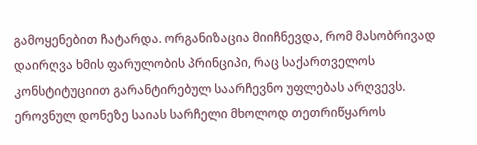გამოყენებით ჩატარდა. ორგანიზაცია მიიჩნევდა, რომ მასობრივად დაირღვა ხმის ფარულობის პრინციპი, რაც საქართველოს კონსტიტუციით გარანტირებულ საარჩევნო უფლებას არღვევს.
ეროვნულ დონეზე საიას სარჩელი მხოლოდ თეთრიწყაროს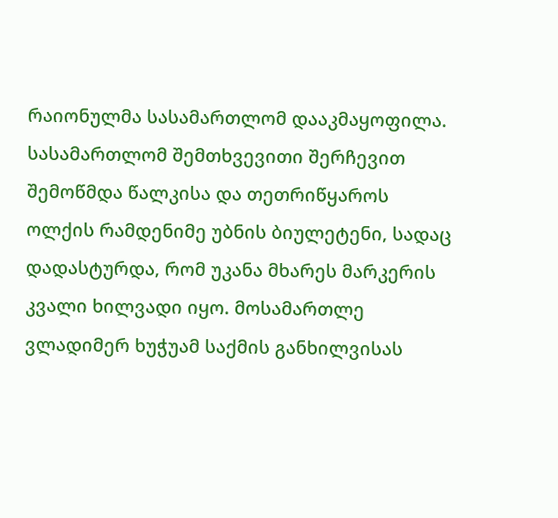რაიონულმა სასამართლომ დააკმაყოფილა. სასამართლომ შემთხვევითი შერჩევით შემოწმდა წალკისა და თეთრიწყაროს ოლქის რამდენიმე უბნის ბიულეტენი, სადაც დადასტურდა, რომ უკანა მხარეს მარკერის კვალი ხილვადი იყო. მოსამართლე ვლადიმერ ხუჭუამ საქმის განხილვისას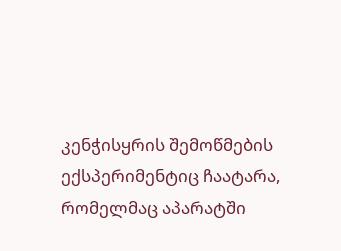კენჭისყრის შემოწმების ექსპერიმენტიც ჩაატარა, რომელმაც აპარატში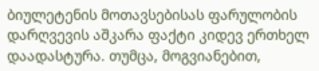ბიულეტენის მოთავსებისას ფარულობის დარღვევის აშკარა ფაქტი კიდევ ერთხელ დაადასტურა. თუმცა, მოგვიანებით,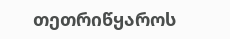თეთრიწყაროს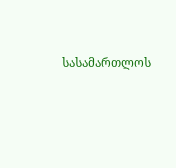სასამართლოს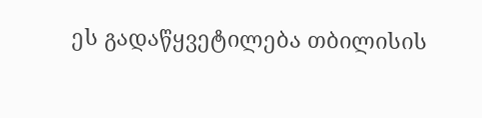ეს გადაწყვეტილება თბილისის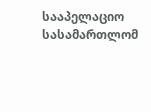სააპელაციო სასამართლომ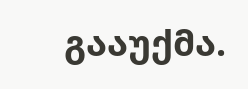გააუქმა.